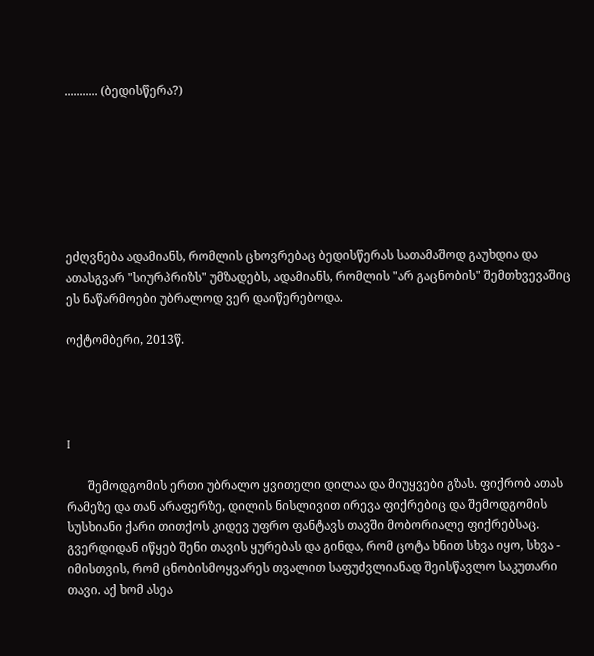........... (ბედისწერა?)







ეძღვნება ადამიანს, რომლის ცხოვრებაც ბედისწერას სათამაშოდ გაუხდია და ათასგვარ "სიურპრიზს" უმზადებს, ადამიანს, რომლის "არ გაცნობის" შემთხვევაშიც ეს ნაწარმოები უბრალოდ ვერ დაიწერებოდა.

ოქტომბერი, 2013წ.




I

       შემოდგომის ერთი უბრალო ყვითელი დილაა და მიუყვები გზას. ფიქრობ ათას რამეზე და თან არაფერზე, დილის ნისლივით ირევა ფიქრებიც და შემოდგომის სუსხიანი ქარი თითქოს კიდევ უფრო ფანტავს თავში მობორიალე ფიქრებსაც. გვერდიდან იწყებ შენი თავის ყურებას და გინდა, რომ ცოტა ხნით სხვა იყო, სხვა - იმისთვის, რომ ცნობისმოყვარეს თვალით საფუძვლიანად შეისწავლო საკუთარი თავი. აქ ხომ ასეა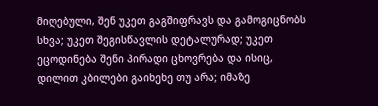მიღებული, შენ უკეთ გაგშიფრავს და გამოგიცნობს სხვა; უკეთ შეგისწავლის დეტალურად; უკეთ ეცოდინება შენი პირადი ცხოვრება და ისიც, დილით კბილები გაიხეხე თუ არა; იმაზე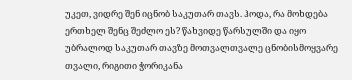უკეთ, ვიდრე შენ იცნობ საკუთარ თავს. ჰოდა, რა მოხდება ერთხელ შენც შეძლო ეს? წახვიდე წარსულში და იყო უბრალოდ საკუთარ თავზე მოთვალთვალე ცნობისმოყვარე თვალი, რიგითი ჭორიკანა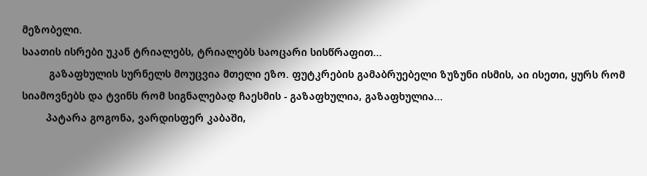მეზობელი.
საათის ისრები უკან ტრიალებს, ტრიალებს საოცარი სისწრაფით...
         გაზაფხულის სურნელს მოუცვია მთელი ეზო. ფუტკრების გამაბრუებელი ზუზუნი ისმის, აი ისეთი, ყურს რომ სიამოვნებს და ტვინს რომ სიგნალებად ჩაესმის - გაზაფხულია, გაზაფხულია...
        პატარა გოგონა, ვარდისფერ კაბაში,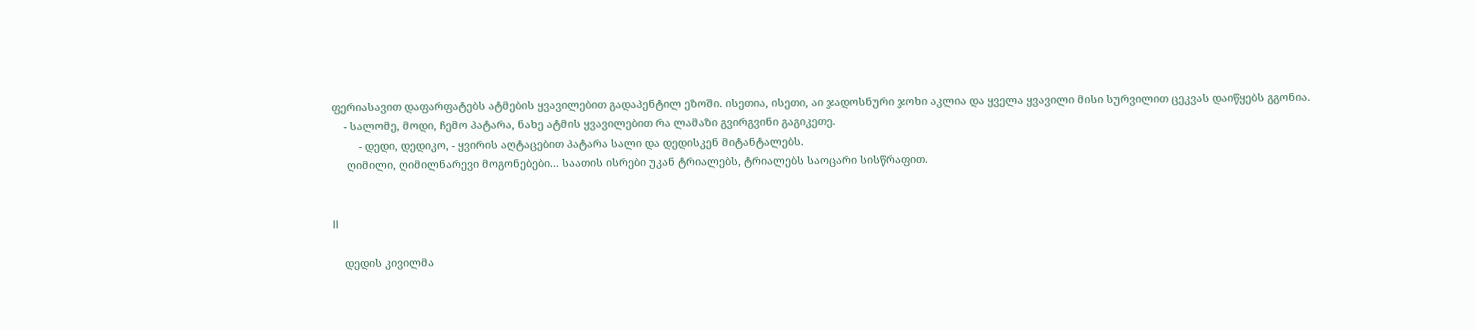ფერიასავით დაფარფატებს ატმების ყვავილებით გადაპენტილ ეზოში. ისეთია, ისეთი, აი ჯადოსნური ჯოხი აკლია და ყველა ყვავილი მისი სურვილით ცეკვას დაიწყებს გგონია.
    - სალომე, მოდი, ჩემო პატარა, ნახე ატმის ყვავილებით რა ლამაზი გვირგვინი გაგიკეთე.
         - დედი, დედიკო, - ყვირის აღტაცებით პატარა სალი და დედისკენ მიტანტალებს.
     ღიმილი, ღიმილნარევი მოგონებები... საათის ისრები უკან ტრიალებს, ტრიალებს საოცარი სისწრაფით.


II

    დედის კივილმა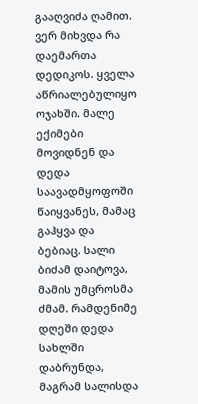გააღვიძა ღამით. ვერ მიხვდა რა დაემართა დედიკოს. ყველა აწრიალებულიყო ოჯახში. მალე ექიმები მოვიდნენ და დედა საავადმყოფოში წაიყვანეს, მამაც გაჰყვა და ბებიაც. სალი ბიძამ დაიტოვა, მამის უმცროსმა ძმამ. რამდენიმე დღეში დედა სახლში დაბრუნდა, მაგრამ სალისდა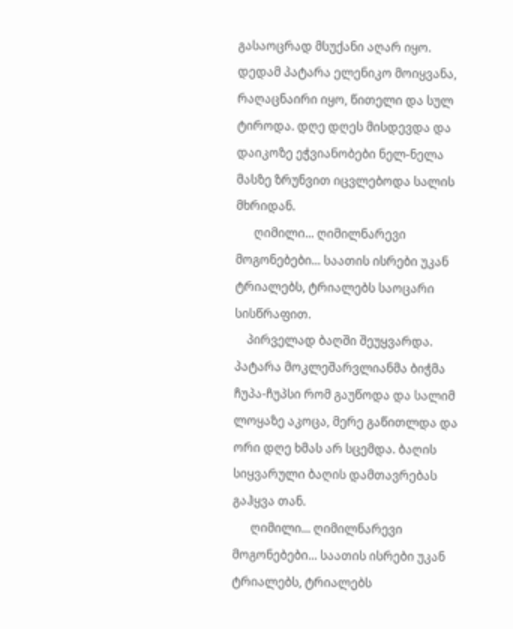გასაოცრად მსუქანი აღარ იყო. დედამ პატარა ელენიკო მოიყვანა, რაღაცნაირი იყო, წითელი და სულ ტიროდა. დღე დღეს მისდევდა და დაიკოზე ეჭვიანობები ნელ-ნელა მასზე ზრუნვით იცვლებოდა სალის მხრიდან.
      ღიმილი... ღიმილნარევი მოგონებები... საათის ისრები უკან ტრიალებს, ტრიალებს საოცარი სისწრაფით.
    პირველად ბაღში შეუყვარდა. პატარა მოკლეშარვლიანმა ბიჭმა ჩუპა-ჩუპსი რომ გაუწოდა და სალიმ ლოყაზე აკოცა, მერე გაწითლდა და ორი დღე ხმას არ სცემდა. ბაღის სიყვარული ბაღის დამთავრებას გაჰყვა თან.
      ღიმილი... ღიმილნარევი მოგონებები... საათის ისრები უკან ტრიალებს, ტრიალებს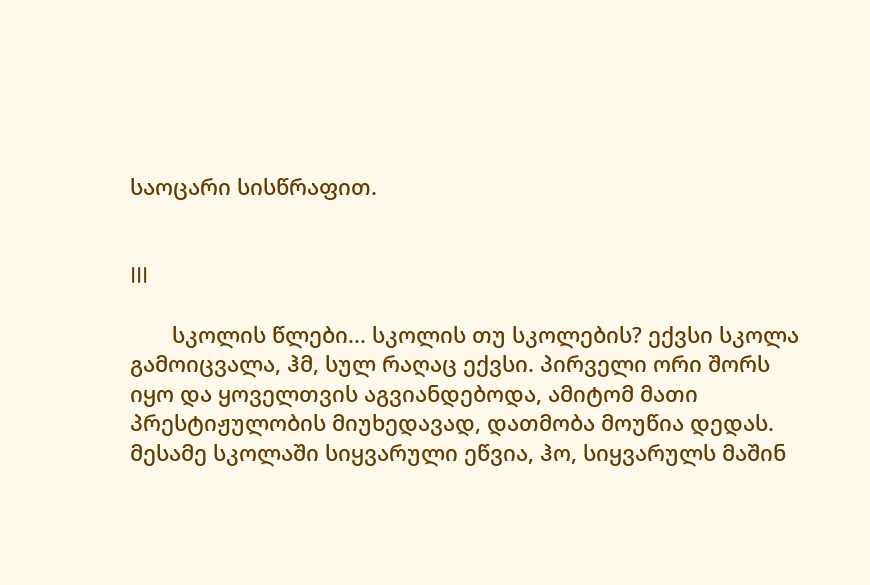საოცარი სისწრაფით.


III

       სკოლის წლები... სკოლის თუ სკოლების? ექვსი სკოლა გამოიცვალა, ჰმ, სულ რაღაც ექვსი. პირველი ორი შორს იყო და ყოველთვის აგვიანდებოდა, ამიტომ მათი პრესტიჟულობის მიუხედავად, დათმობა მოუწია დედას. მესამე სკოლაში სიყვარული ეწვია, ჰო, სიყვარულს მაშინ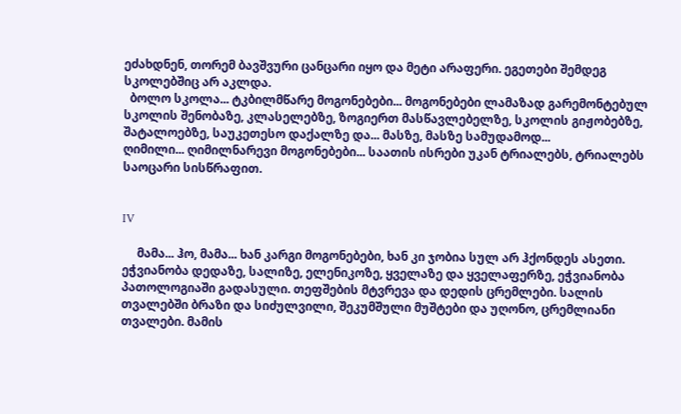ეძახდნენ, თორემ ბავშვური ცანცარი იყო და მეტი არაფერი. ეგეთები შემდეგ სკოლებშიც არ აკლდა.
  ბოლო სკოლა... ტკბილმწარე მოგონებები... მოგონებები ლამაზად გარემონტებულ სკოლის შენობაზე, კლასელებზე, ზოგიერთ მასწავლებელზე, სკოლის გიჟობებზე, შატალოებზე, საუკეთესო დაქალზე და... მასზე, მასზე სამუდამოდ...
ღიმილი... ღიმილნარევი მოგონებები... საათის ისრები უკან ტრიალებს, ტრიალებს საოცარი სისწრაფით.


IV

     მამა... ჰო, მამა... ხან კარგი მოგონებები, ხან კი ჯობია სულ არ ჰქონდეს ასეთი. ეჭვიანობა დედაზე, სალიზე, ელენიკოზე, ყველაზე და ყველაფერზე, ეჭვიანობა პათოლოგიაში გადასული. თეფშების მტვრევა და დედის ცრემლები. სალის თვალებში ბრაზი და სიძულვილი, შეკუმშული მუშტები და უღონო, ცრემლიანი თვალები. მამის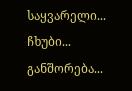საყვარელი... ჩხუბი... განშორება...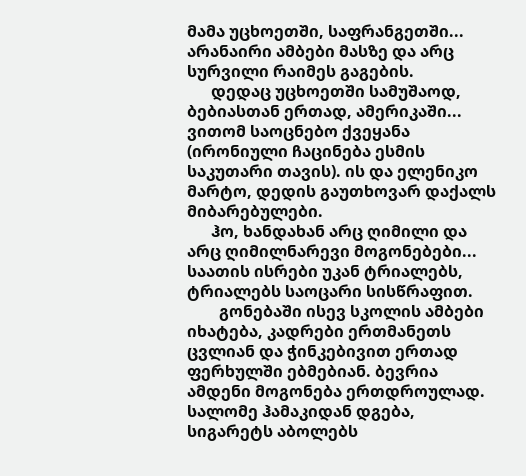მამა უცხოეთში, საფრანგეთში... არანაირი ამბები მასზე და არც სურვილი რაიმეს გაგების.
      დედაც უცხოეთში სამუშაოდ, ბებიასთან ერთად, ამერიკაში... ვითომ საოცნებო ქვეყანა (ირონიული ჩაცინება ესმის საკუთარი თავის). ის და ელენიკო მარტო, დედის გაუთხოვარ დაქალს მიბარებულები.
      ჰო, ხანდახან არც ღიმილი და არც ღიმილნარევი მოგონებები... საათის ისრები უკან ტრიალებს, ტრიალებს საოცარი სისწრაფით.
        გონებაში ისევ სკოლის ამბები იხატება, კადრები ერთმანეთს ცვლიან და ჭინკებივით ერთად ფერხულში ებმებიან. ბევრია ამდენი მოგონება ერთდროულად. სალომე ჰამაკიდან დგება, სიგარეტს აბოლებს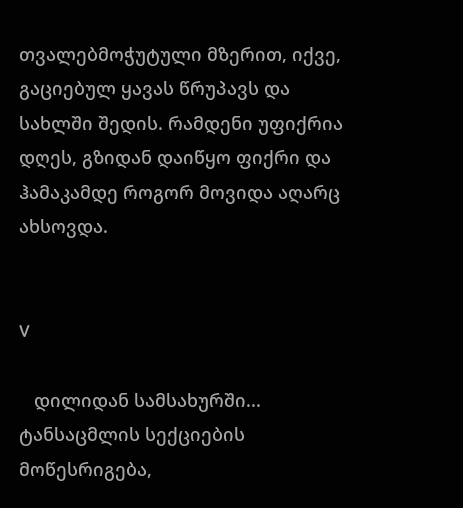თვალებმოჭუტული მზერით, იქვე, გაციებულ ყავას წრუპავს და სახლში შედის. რამდენი უფიქრია დღეს, გზიდან დაიწყო ფიქრი და ჰამაკამდე როგორ მოვიდა აღარც ახსოვდა.


V

   დილიდან სამსახურში... ტანსაცმლის სექციების მოწესრიგება,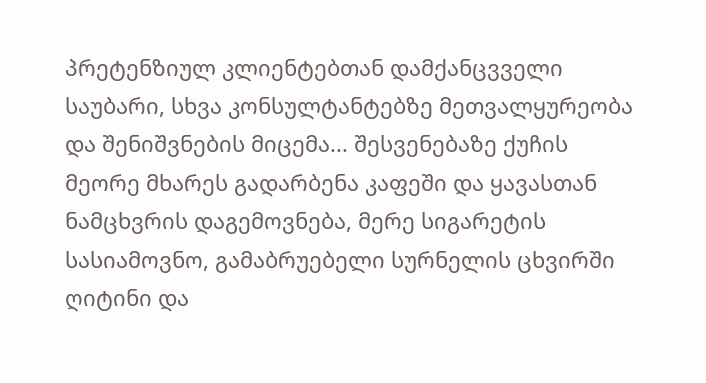პრეტენზიულ კლიენტებთან დამქანცვველი საუბარი, სხვა კონსულტანტებზე მეთვალყურეობა და შენიშვნების მიცემა... შესვენებაზე ქუჩის მეორე მხარეს გადარბენა კაფეში და ყავასთან ნამცხვრის დაგემოვნება, მერე სიგარეტის სასიამოვნო, გამაბრუებელი სურნელის ცხვირში ღიტინი და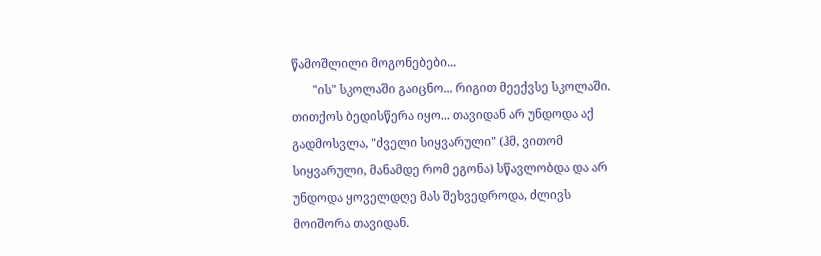წამოშლილი მოგონებები...
       "ის" სკოლაში გაიცნო... რიგით მეექვსე სკოლაში. თითქოს ბედისწერა იყო... თავიდან არ უნდოდა აქ გადმოსვლა, "ძველი სიყვარული" (ჰმ, ვითომ სიყვარული, მანამდე რომ ეგონა) სწავლობდა და არ უნდოდა ყოველდღე მას შეხვედროდა, ძლივს მოიშორა თავიდან.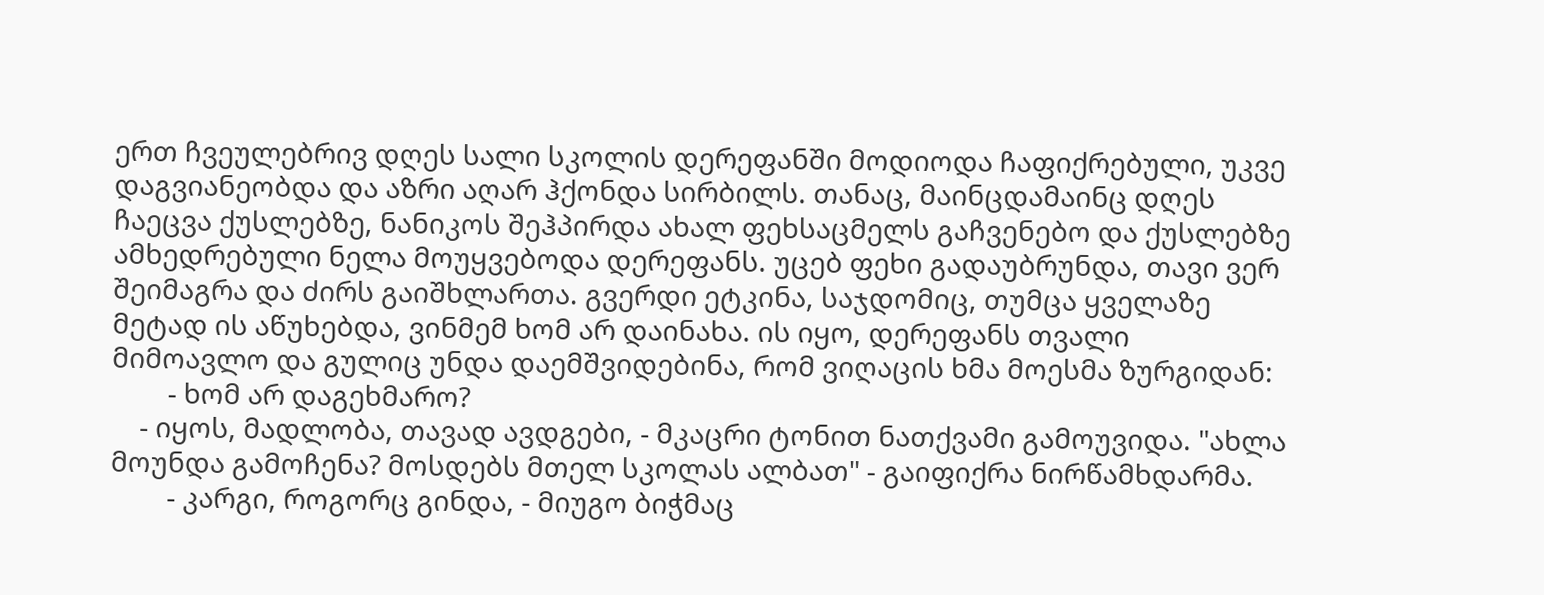ერთ ჩვეულებრივ დღეს სალი სკოლის დერეფანში მოდიოდა ჩაფიქრებული, უკვე დაგვიანეობდა და აზრი აღარ ჰქონდა სირბილს. თანაც, მაინცდამაინც დღეს ჩაეცვა ქუსლებზე, ნანიკოს შეჰპირდა ახალ ფეხსაცმელს გაჩვენებო და ქუსლებზე ამხედრებული ნელა მოუყვებოდა დერეფანს. უცებ ფეხი გადაუბრუნდა, თავი ვერ შეიმაგრა და ძირს გაიშხლართა. გვერდი ეტკინა, საჯდომიც, თუმცა ყველაზე მეტად ის აწუხებდა, ვინმემ ხომ არ დაინახა. ის იყო, დერეფანს თვალი მიმოავლო და გულიც უნდა დაემშვიდებინა, რომ ვიღაცის ხმა მოესმა ზურგიდან:
        - ხომ არ დაგეხმარო?
    - იყოს, მადლობა, თავად ავდგები, - მკაცრი ტონით ნათქვამი გამოუვიდა. "ახლა მოუნდა გამოჩენა? მოსდებს მთელ სკოლას ალბათ" - გაიფიქრა ნირწამხდარმა.
        - კარგი, როგორც გინდა, - მიუგო ბიჭმაც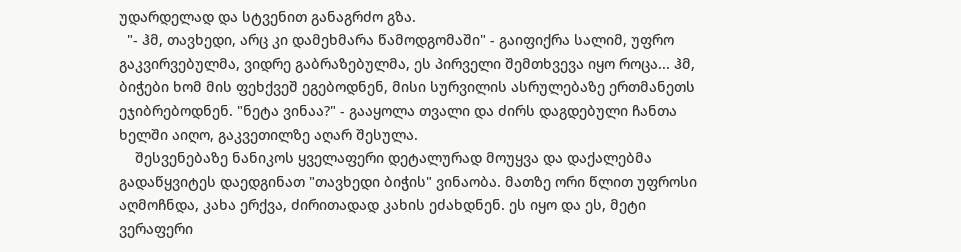უდარდელად და სტვენით განაგრძო გზა.
  "- ჰმ, თავხედი, არც კი დამეხმარა წამოდგომაში" - გაიფიქრა სალიმ, უფრო გაკვირვებულმა, ვიდრე გაბრაზებულმა, ეს პირველი შემთხვევა იყო როცა... ჰმ, ბიჭები ხომ მის ფეხქვეშ ეგებოდნენ, მისი სურვილის ასრულებაზე ერთმანეთს ეჯიბრებოდნენ. "ნეტა ვინაა?" - გააყოლა თვალი და ძირს დაგდებული ჩანთა ხელში აიღო, გაკვეთილზე აღარ შესულა.
    შესვენებაზე ნანიკოს ყველაფერი დეტალურად მოუყვა და დაქალებმა გადაწყვიტეს დაედგინათ "თავხედი ბიჭის" ვინაობა. მათზე ორი წლით უფროსი აღმოჩნდა, კახა ერქვა, ძირითადად კახის ეძახდნენ. ეს იყო და ეს, მეტი ვერაფერი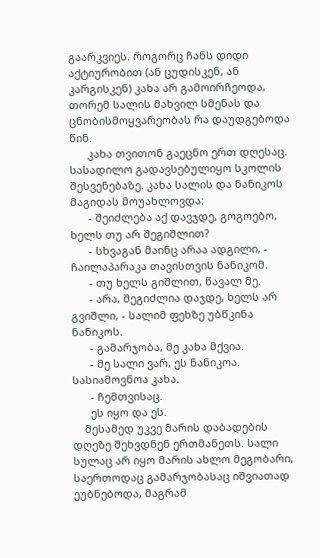გაარკვიეს. როგორც ჩანს დიდი აქტიურობით (ან ცუდისკენ, ან კარგისკენ) კახა არ გამოირჩეოდა, თორემ სალის მახვილ სმენას და ცნობისმოყვარეობას რა დაუდგებოდა წინ.
      კახა თვითონ გაეცნო ერთ დღესაც. სასადილო გადავსებულიყო სკოლის შესვენებაზე. კახა სალის და ნანიკოს მაგიდას მოუახლოვდა:
      - შეიძლება აქ დავჯდე, გოგოებო, ხელს თუ არ შეგიშლით?
      - სხვაგან მაინც არაა ადგილი, - ჩაილაპარაკა თავისთვის ნანიკომ.
      - თუ ხელს გიშლით, წავალ მე.
      - არა, შეგიძლია დაჯდე, ხელს არ გვიშლი, - სალიმ ფეხზე უბწკინა ნანიკოს.
      - გამარჯობა, მე კახა მქვია.
      - მე სალი ვარ, ეს ნანიკოა. სასიამოვნოა კახა.
      - ჩემთვისაც.
      ეს იყო და ეს.
    მესამედ უკვე მარის დაბადების დღეზე შეხვდნენ ერთმანეთს. სალი სულაც არ იყო მარის ახლო მეგობარი, საერთოდაც გამარჯობასაც იშვიათად ეუბნებოდა, მაგრამ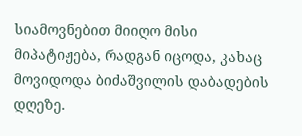სიამოვნებით მიიღო მისი მიპატიჟება, რადგან იცოდა, კახაც მოვიდოდა ბიძაშვილის დაბადების დღეზე.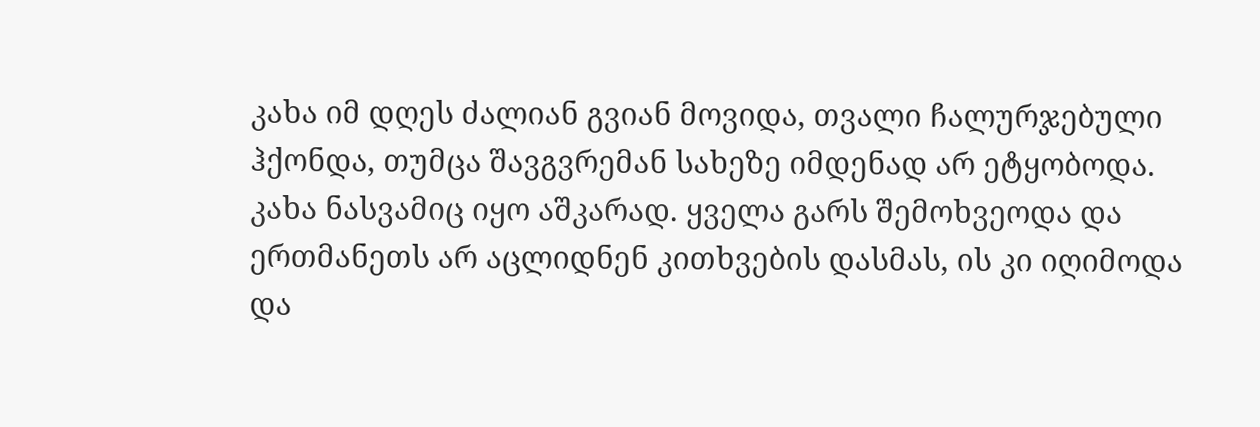კახა იმ დღეს ძალიან გვიან მოვიდა, თვალი ჩალურჯებული ჰქონდა, თუმცა შავგვრემან სახეზე იმდენად არ ეტყობოდა. კახა ნასვამიც იყო აშკარად. ყველა გარს შემოხვეოდა და ერთმანეთს არ აცლიდნენ კითხვების დასმას, ის კი იღიმოდა და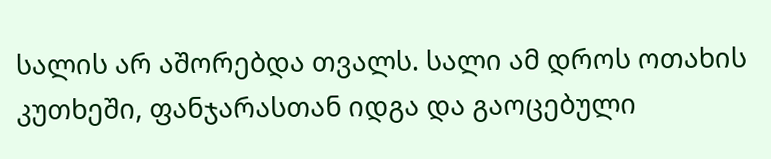სალის არ აშორებდა თვალს. სალი ამ დროს ოთახის კუთხეში, ფანჯარასთან იდგა და გაოცებული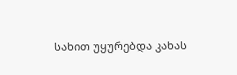სახით უყურებდა კახას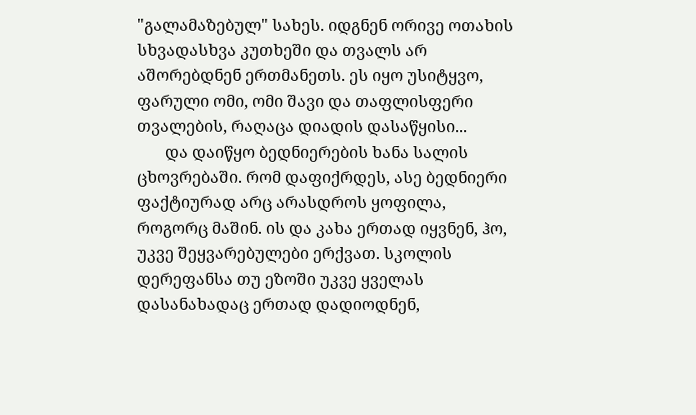"გალამაზებულ" სახეს. იდგნენ ორივე ოთახის სხვადასხვა კუთხეში და თვალს არ აშორებდნენ ერთმანეთს. ეს იყო უსიტყვო, ფარული ომი, ომი შავი და თაფლისფერი თვალების, რაღაცა დიადის დასაწყისი...
       და დაიწყო ბედნიერების ხანა სალის ცხოვრებაში. რომ დაფიქრდეს, ასე ბედნიერი ფაქტიურად არც არასდროს ყოფილა, როგორც მაშინ. ის და კახა ერთად იყვნენ, ჰო, უკვე შეყვარებულები ერქვათ. სკოლის დერეფანსა თუ ეზოში უკვე ყველას დასანახადაც ერთად დადიოდნენ,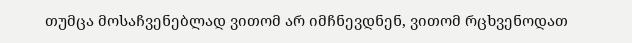თუმცა მოსაჩვენებლად ვითომ არ იმჩნევდნენ, ვითომ რცხვენოდათ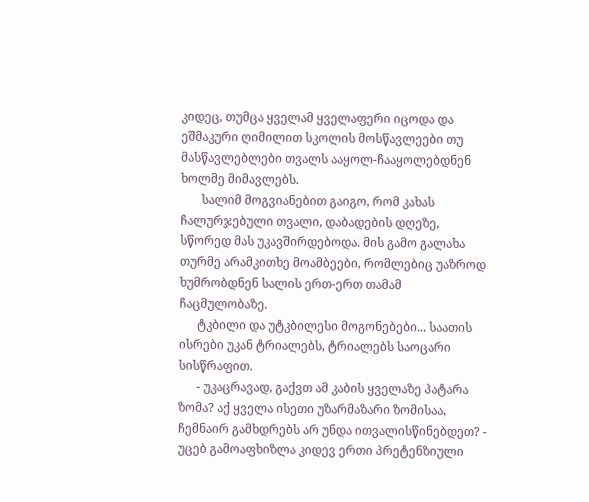კიდეც, თუმცა ყველამ ყველაფერი იცოდა და ეშმაკური ღიმილით სკოლის მოსწავლეები თუ მასწავლებლები თვალს ააყოლ-ჩააყოლებდნენ ხოლმე მიმავლებს.
       სალიმ მოგვიანებით გაიგო, რომ კახას ჩალურჯებული თვალი, დაბადების დღეზე, სწორედ მას უკავშირდებოდა. მის გამო გალახა თურმე არამკითხე მოამბეები, რომლებიც უაზროდ ხუმრობდნენ სალის ერთ-ერთ თამამ ჩაცმულობაზე.
      ტკბილი და უტკბილესი მოგონებები... საათის ისრები უკან ტრიალებს, ტრიალებს საოცარი სისწრაფით.
      - უკაცრავად, გაქვთ ამ კაბის ყველაზე პატარა ზომა? აქ ყველა ისეთი უზარმაზარი ზომისაა, ჩემნაირ გამხდრებს არ უნდა ითვალისწინებდეთ? - უცებ გამოაფხიზლა კიდევ ერთი პრეტენზიული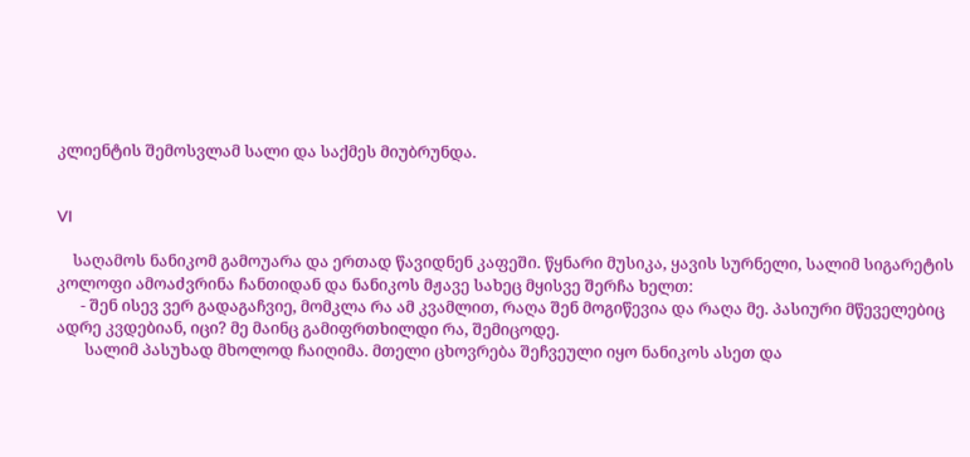კლიენტის შემოსვლამ სალი და საქმეს მიუბრუნდა.


VI

    საღამოს ნანიკომ გამოუარა და ერთად წავიდნენ კაფეში. წყნარი მუსიკა, ყავის სურნელი, სალიმ სიგარეტის კოლოფი ამოაძვრინა ჩანთიდან და ნანიკოს მჟავე სახეც მყისვე შერჩა ხელთ:
      - შენ ისევ ვერ გადაგაჩვიე, მომკლა რა ამ კვამლით, რაღა შენ მოგიწევია და რაღა მე. პასიური მწეველებიც ადრე კვდებიან, იცი? მე მაინც გამიფრთხილდი რა, შემიცოდე.
       სალიმ პასუხად მხოლოდ ჩაიღიმა. მთელი ცხოვრება შეჩვეული იყო ნანიკოს ასეთ და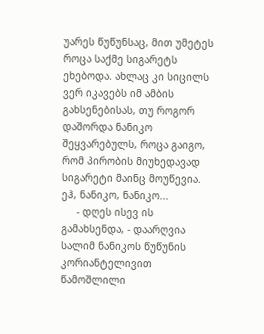უარეს წუწუნსაც, მით უმეტეს როცა საქმე სიგარეტს ეხებოდა. ახლაც კი სიცილს ვერ იკავებს იმ ამბის გახსენებისას, თუ როგორ დაშორდა ნანიკო შეყვარებულს, როცა გაიგო, რომ პირობის მიუხედავად სიგარეტი მაინც მოუწევია. ეჰ, ნანიკო, ნანიკო...
     - დღეს ისევ ის გამახსენდა, - დაარღვია სალიმ ნანიკოს წუწუნის კორიანტელივით წამოშლილი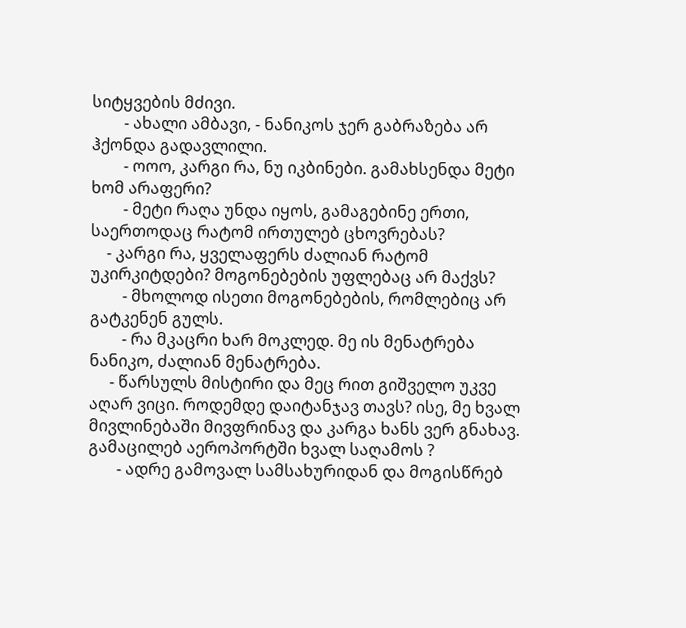სიტყვების მძივი.
        - ახალი ამბავი, - ნანიკოს ჯერ გაბრაზება არ ჰქონდა გადავლილი.
        - ოოო, კარგი რა, ნუ იკბინები. გამახსენდა მეტი ხომ არაფერი?
        - მეტი რაღა უნდა იყოს, გამაგებინე ერთი, საერთოდაც რატომ ირთულებ ცხოვრებას?
    - კარგი რა, ყველაფერს ძალიან რატომ უკირკიტდები? მოგონებების უფლებაც არ მაქვს?
        - მხოლოდ ისეთი მოგონებების, რომლებიც არ გატკენენ გულს.
        - რა მკაცრი ხარ მოკლედ. მე ის მენატრება ნანიკო, ძალიან მენატრება.
     - წარსულს მისტირი და მეც რით გიშველო უკვე აღარ ვიცი. როდემდე დაიტანჯავ თავს? ისე, მე ხვალ მივლინებაში მივფრინავ და კარგა ხანს ვერ გნახავ. გამაცილებ აეროპორტში ხვალ საღამოს ?
       - ადრე გამოვალ სამსახურიდან და მოგისწრებ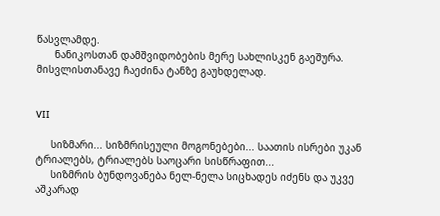წასვლამდე.
      ნანიკოსთან დამშვიდობების მერე სახლისკენ გაეშურა. მისვლისთანავე ჩაეძინა ტანზე გაუხდელად.


VII

     სიზმარი... სიზმრისეული მოგონებები... საათის ისრები უკან ტრიალებს, ტრიალებს საოცარი სისწრაფით...
     სიზმრის ბუნდოვანება ნელ-ნელა სიცხადეს იძენს და უკვე აშკარად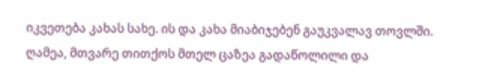იკვეთება კახას სახე. ის და კახა მიაბიჯებენ გაუკვალავ თოვლში. ღამეა, მთვარე თითქოს მთელ ცაზეა გადაწოლილი და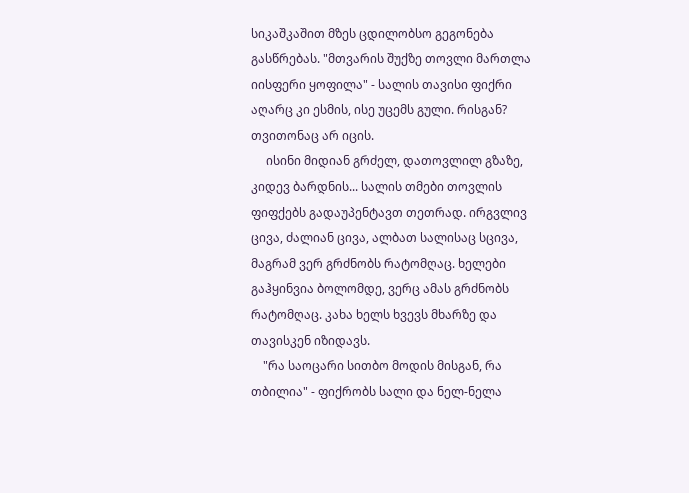სიკაშკაშით მზეს ცდილობსო გეგონება გასწრებას. "მთვარის შუქზე თოვლი მართლა იისფერი ყოფილა" - სალის თავისი ფიქრი აღარც კი ესმის, ისე უცემს გული. რისგან? თვითონაც არ იცის.
     ისინი მიდიან გრძელ, დათოვლილ გზაზე, კიდევ ბარდნის... სალის თმები თოვლის ფიფქებს გადაუპენტავთ თეთრად. ირგვლივ ცივა, ძალიან ცივა, ალბათ სალისაც სცივა, მაგრამ ვერ გრძნობს რატომღაც. ხელები გაჰყინვია ბოლომდე, ვერც ამას გრძნობს რატომღაც. კახა ხელს ხვევს მხარზე და თავისკენ იზიდავს.
    "რა საოცარი სითბო მოდის მისგან, რა თბილია" - ფიქრობს სალი და ნელ-ნელა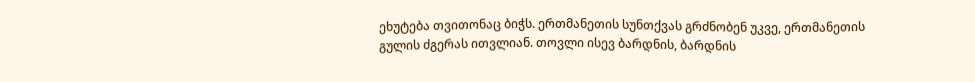ეხუტება თვითონაც ბიჭს. ერთმანეთის სუნთქვას გრძნობენ უკვე, ერთმანეთის გულის ძგერას ითვლიან. თოვლი ისევ ბარდნის, ბარდნის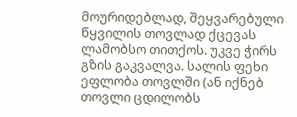მოურიდებლად, შეყვარებული წყვილის თოვლად ქცევას ლამობსო თითქოს. უკვე ჭირს გზის გაკვალვა. სალის ფეხი ეფლობა თოვლში (ან იქნებ თოვლი ცდილობს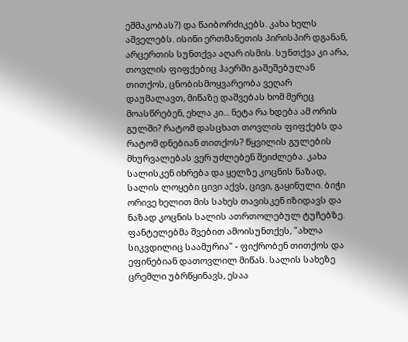ეშმაკობას?) და წაიბორძიკებს. კახა ხელს აშველებს. ისინი ერთმანეთის პირისპირ დგანან, არცერთის სუნთქვა აღარ ისმის. სუნთქვა კი არა, თოვლის ფიფქებიც ჰაერში გაშეშებულან თითქოს, ცნობისმოყვარეობა ვეღარ დაუმალავთ, მიწაზე დაშვებას ხომ მერეც მოასწრებენ, ეხლა კი... ნეტა რა ხდება ამ ორის გულში? რატომ დასცხათ თოვლის ფიფქებს და რატომ დნებიან თითქოს? წყვილის გულების მხურვალებას ვერ უძლებენ შეიძლება. კახა სალისკენ იხრება და ყელზე კოცნის ნაზად, სალის ლოყები ცივი აქვს, ცივი, გაყინული. ბიჭი ორივე ხელით მის სახეს თავისკენ იზიდავს და ნაზად კოცნის სალის ათრთოლებულ ტუჩებზე. ფანტელებმა შვებით ამოისუნთქეს, "ახლა სიკვდილიც საამურია" - ფიქრობენ თითქოს და ეფინებიან დათოვლილ მიწას. სალის სახეზე ცრემლი უბრწყინავს, ესაა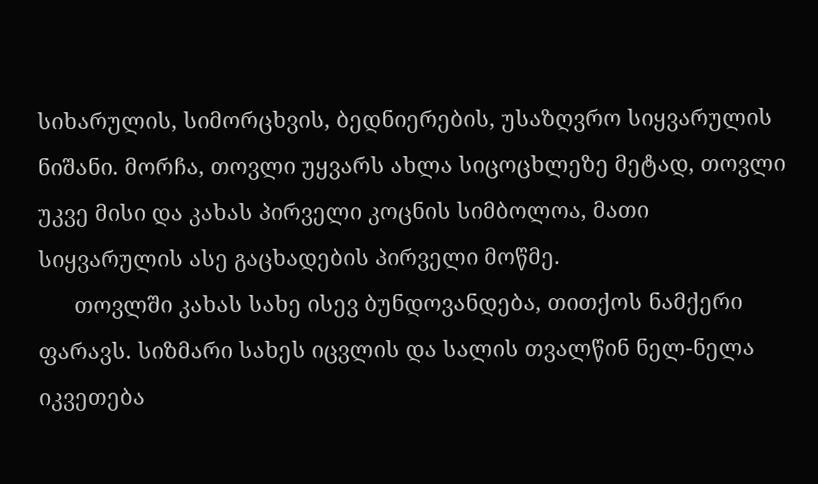სიხარულის, სიმორცხვის, ბედნიერების, უსაზღვრო სიყვარულის ნიშანი. მორჩა, თოვლი უყვარს ახლა სიცოცხლეზე მეტად, თოვლი უკვე მისი და კახას პირველი კოცნის სიმბოლოა, მათი სიყვარულის ასე გაცხადების პირველი მოწმე.
      თოვლში კახას სახე ისევ ბუნდოვანდება, თითქოს ნამქერი ფარავს. სიზმარი სახეს იცვლის და სალის თვალწინ ნელ-ნელა იკვეთება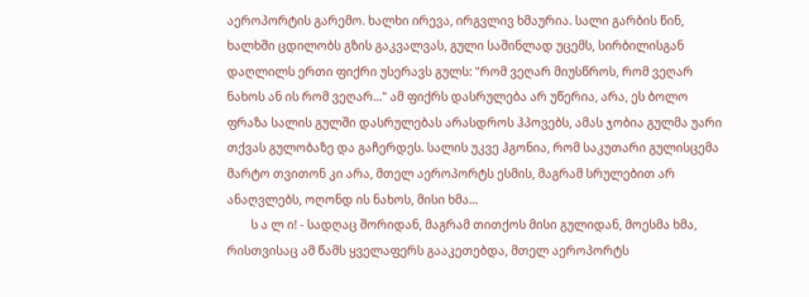აეროპორტის გარემო. ხალხი ირევა, ირგვლივ ხმაურია. სალი გარბის წინ, ხალხში ცდილობს გზის გაკვალვას, გული საშინლად უცემს, სირბილისგან დაღლილს ერთი ფიქრი უსერავს გულს: "რომ ვეღარ მიუსწროს, რომ ვეღარ ნახოს ან ის რომ ვეღარ..." ამ ფიქრს დასრულება არ უწერია, არა, ეს ბოლო ფრაზა სალის გულში დასრულებას არასდროს ჰპოვებს, ამას ჯობია გულმა უარი თქვას გულობაზე და გაჩერდეს. სალის უკვე ჰგონია, რომ საკუთარი გულისცემა მარტო თვითონ კი არა, მთელ აეროპორტს ესმის, მაგრამ სრულებით არ ანაღვლებს, ოღონდ ის ნახოს, მისი ხმა...
        ს ა ლ ი! - სადღაც შორიდან, მაგრამ თითქოს მისი გულიდან, მოესმა ხმა, რისთვისაც ამ წამს ყველაფერს გააკეთებდა, მთელ აეროპორტს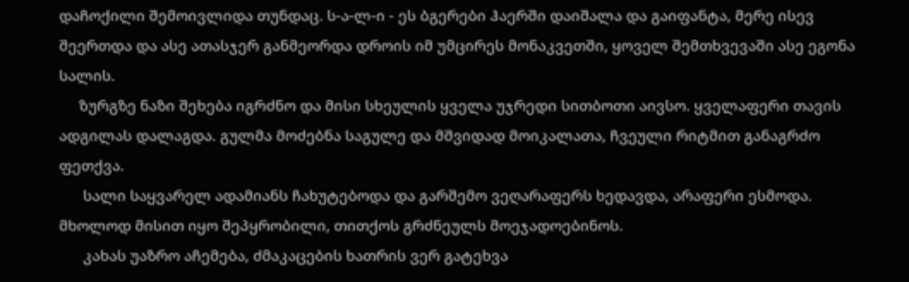დაჩოქილი შემოივლიდა თუნდაც. ს-ა-ლ-ი - ეს ბგერები ჰაერში დაიშალა და გაიფანტა, მერე ისევ შეერთდა და ასე ათასჯერ განმეორდა დროის იმ უმცირეს მონაკვეთში, ყოველ შემთხვევაში ასე ეგონა სალის.
     ზურგზე ნაზი შეხება იგრძნო და მისი სხეულის ყველა უჯრედი სითბოთი აივსო. ყველაფერი თავის ადგილას დალაგდა. გულმა მოძებნა საგულე და მშვიდად მოიკალათა, ჩვეული რიტმით განაგრძო ფეთქვა.
      სალი საყვარელ ადამიანს ჩახუტებოდა და გარშემო ვეღარაფერს ხედავდა, არაფერი ესმოდა. მხოლოდ მისით იყო შეპყრობილი, თითქოს გრძნეულს მოეჯადოებინოს.
      კახას უაზრო აჩემება, ძმაკაცების ხათრის ვერ გატეხვა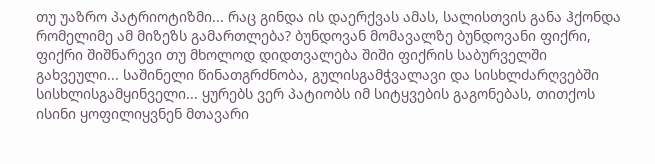თუ უაზრო პატრიოტიზმი... რაც გინდა ის დაერქვას ამას, სალისთვის განა ჰქონდა რომელიმე ამ მიზეზს გამართლება? ბუნდოვან მომავალზე ბუნდოვანი ფიქრი, ფიქრი შიშნარევი თუ მხოლოდ დიდთვალება შიში ფიქრის საბურველში გახვეული... საშინელი წინათგრძნობა, გულისგამჭვალავი და სისხლძარღვებში სისხლისგამყინველი... ყურებს ვერ პატიობს იმ სიტყვების გაგონებას, თითქოს ისინი ყოფილიყვნენ მთავარი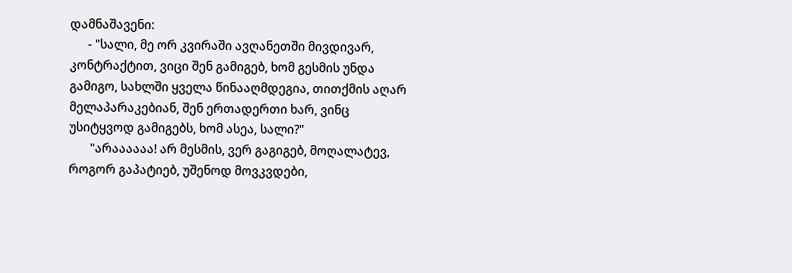დამნაშავენი:
      - "სალი, მე ორ კვირაში ავღანეთში მივდივარ, კონტრაქტით, ვიცი შენ გამიგებ, ხომ გესმის უნდა გამიგო, სახლში ყველა წინააღმდეგია, თითქმის აღარ მელაპარაკებიან, შენ ერთადერთი ხარ, ვინც უსიტყვოდ გამიგებს, ხომ ასეა, სალი?"
       "არაააააა! არ მესმის, ვერ გაგიგებ, მოღალატევ, როგორ გაპატიებ, უშენოდ მოვკვდები,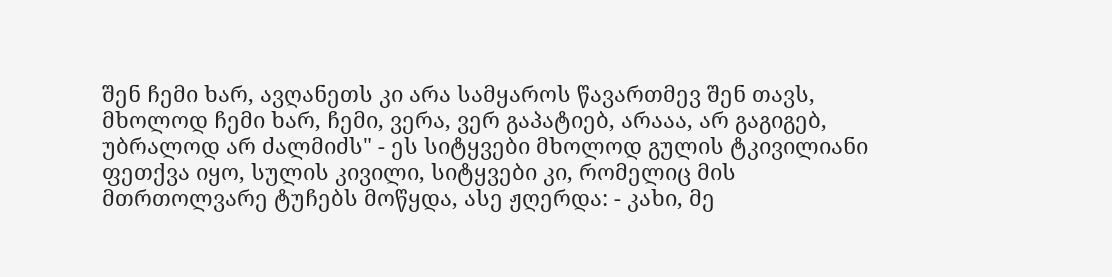შენ ჩემი ხარ, ავღანეთს კი არა სამყაროს წავართმევ შენ თავს, მხოლოდ ჩემი ხარ, ჩემი, ვერა, ვერ გაპატიებ, არააა, არ გაგიგებ, უბრალოდ არ ძალმიძს" - ეს სიტყვები მხოლოდ გულის ტკივილიანი ფეთქვა იყო, სულის კივილი, სიტყვები კი, რომელიც მის მთრთოლვარე ტუჩებს მოწყდა, ასე ჟღერდა: - კახი, მე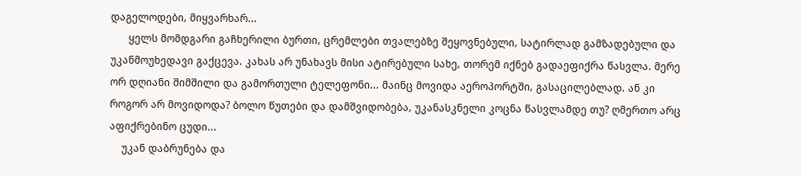დაგელოდები, მიყვარხარ...
      ყელს მომდგარი გაჩხერილი ბურთი, ცრემლები თვალებზე შეყოვნებული, სატირლად გამზადებული და უკანმოუხედავი გაქცევა. კახას არ უნახავს მისი ატირებული სახე, თორემ იქნებ გადაეფიქრა წასვლა. მერე ორ დღიანი შიმშილი და გამორთული ტელეფონი... მაინც მოვიდა აეროპორტში, გასაცილებლად. ან კი როგორ არ მოვიდოდა? ბოლო წუთები და დამშვიდობება, უკანასკნელი კოცნა წასვლამდე თუ? ღმერთო არც აფიქრებინო ცუდი...
    უკან დაბრუნება და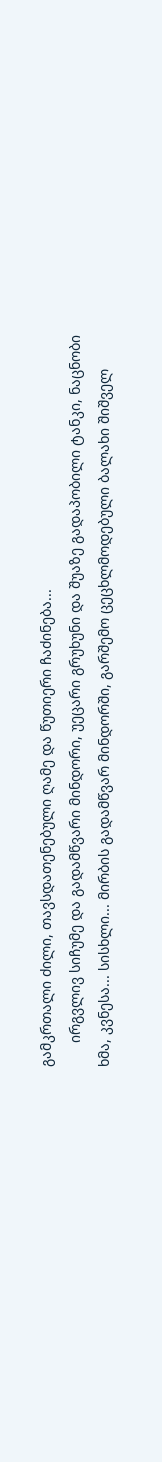გამკრთალი ძილი, თავსდათენებული ღამე და წუთიერი ჩაძინება...
      ირგვლივ სიჩუმე და გადამწვარი მინდორი, უეცარი გრუხუნი და შუაზე გადაპობილი ტანკი, ნაცნობი ხმა, კვნესა... სისხლი... მირბის გადამწვარ მინდორში, გარშემო ცეცხლმოდებული ბალახი შიშველ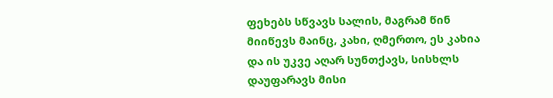ფეხებს სწვავს სალის, მაგრამ წინ მიიწევს მაინც, კახი, ღმერთო, ეს კახია და ის უკვე აღარ სუნთქავს, სისხლს დაუფარავს მისი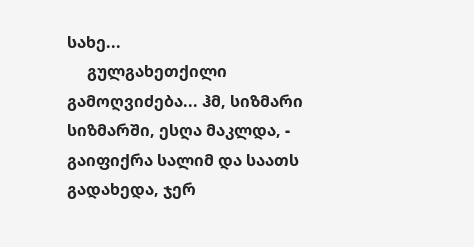სახე...
     გულგახეთქილი გამოღვიძება... ჰმ, სიზმარი სიზმარში, ესღა მაკლდა, - გაიფიქრა სალიმ და საათს გადახედა, ჯერ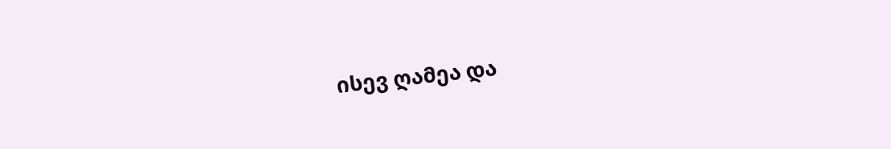ისევ ღამეა და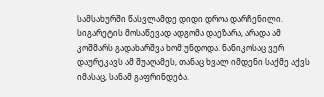სამსახურში წასვლამდე დიდი დროა დარჩენილი. სიგარეტის მოსაწევად ადგომა დაეზარა, არადა ამ კოშმარს გადახარშვა ხომ უნდოდა. ნანიკოსაც ვერ დაურეკავს ამ შუაღამეს, თანაც ხვალ იმდენი საქმე აქვს იმასაც, სანამ გაფრინდება.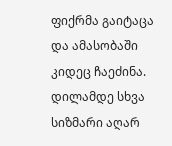ფიქრმა გაიტაცა და ამასობაში კიდეც ჩაეძინა. დილამდე სხვა სიზმარი აღარ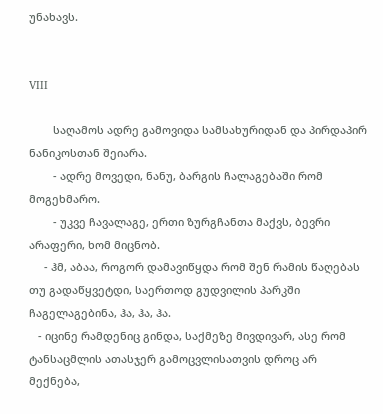უნახავს.


VIII

        საღამოს ადრე გამოვიდა სამსახურიდან და პირდაპირ ნანიკოსთან შეიარა.
        - ადრე მოვედი, ნანუ, ბარგის ჩალაგებაში რომ მოგეხმარო.
        - უკვე ჩავალაგე, ერთი ზურგჩანთა მაქვს, ბევრი არაფერი, ხომ მიცნობ.
     - ჰმ, აბაა, როგორ დამავიწყდა რომ შენ რამის წაღებას თუ გადაწყვეტდი, საერთოდ გუდვილის პარკში ჩაგელაგებინა, ჰა, ჰა, ჰა.
   - იცინე რამდენიც გინდა, საქმეზე მივდივარ, ასე რომ ტანსაცმლის ათასჯერ გამოცვლისათვის დროც არ მექნება,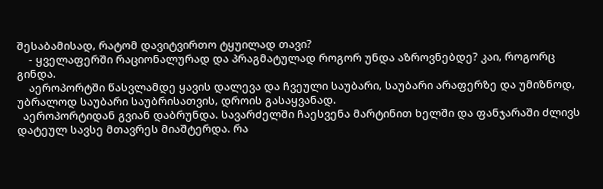შესაბამისად, რატომ დავიტვირთო ტყუილად თავი?
    - ყველაფერში რაციონალურად და პრაგმატულად როგორ უნდა აზროვნებდე? კაი, როგორც გინდა.
    აეროპორტში წასვლამდე ყავის დალევა და ჩვეული საუბარი, საუბარი არაფერზე და უმიზნოდ, უბრალოდ საუბარი საუბრისათვის, დროის გასაყვანად.
  აეროპორტიდან გვიან დაბრუნდა. სავარძელში ჩაესვენა მარტინით ხელში და ფანჯარაში ძლივს დატეულ სავსე მთავრეს მიაშტერდა. რა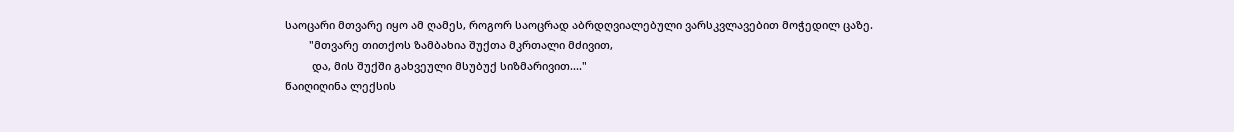საოცარი მთვარე იყო ამ ღამეს, როგორ საოცრად აბრდღვიალებული ვარსკვლავებით მოჭედილ ცაზე.
        "მთვარე თითქოს ზამბახია შუქთა მკრთალი მძივით,
         და, მის შუქში გახვეული მსუბუქ სიზმარივით...."
წაიღიღინა ლექსის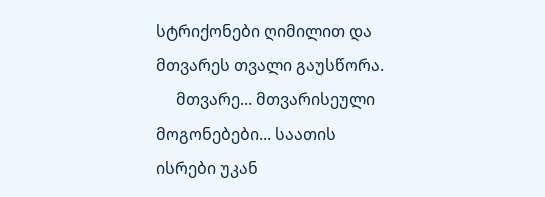სტრიქონები ღიმილით და მთვარეს თვალი გაუსწორა.
     მთვარე... მთვარისეული მოგონებები... საათის ისრები უკან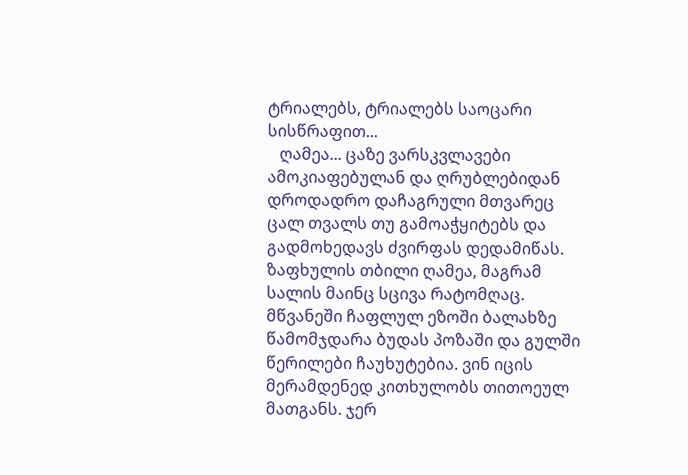ტრიალებს, ტრიალებს საოცარი სისწრაფით...
   ღამეა... ცაზე ვარსკვლავები ამოკიაფებულან და ღრუბლებიდან დროდადრო დაჩაგრული მთვარეც ცალ თვალს თუ გამოაჭყიტებს და გადმოხედავს ძვირფას დედამიწას. ზაფხულის თბილი ღამეა, მაგრამ სალის მაინც სცივა რატომღაც. მწვანეში ჩაფლულ ეზოში ბალახზე წამომჯდარა ბუდას პოზაში და გულში წერილები ჩაუხუტებია. ვინ იცის მერამდენედ კითხულობს თითოეულ მათგანს. ჯერ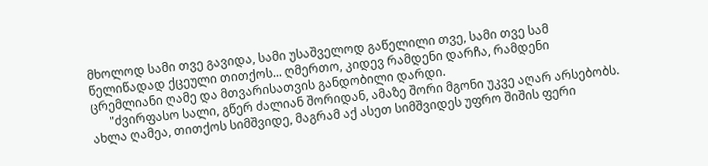მხოლოდ სამი თვე გავიდა, სამი უსაშველოდ გაწელილი თვე, სამი თვე სამ წელიწადად ქცეული თითქოს... ღმერთო, კიდევ რამდენი დარჩა, რამდენი ცრემლიანი ღამე და მთვარისათვის განდობილი დარდი.
      "ძვირფასო სალი, გწერ ძალიან შორიდან, ამაზე შორი მგონი უკვე აღარ არსებობს. ახლა ღამეა, თითქოს სიმშვიდე, მაგრამ აქ ასეთ სიმშვიდეს უფრო შიშის ფერი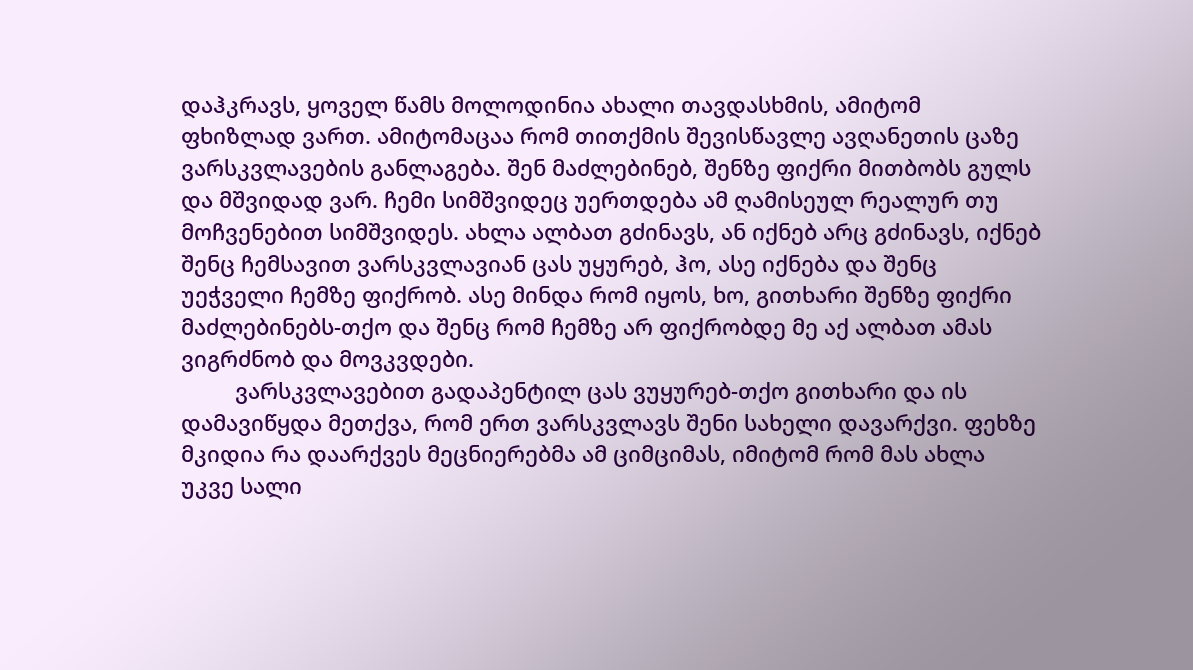დაჰკრავს, ყოველ წამს მოლოდინია ახალი თავდასხმის, ამიტომ ფხიზლად ვართ. ამიტომაცაა რომ თითქმის შევისწავლე ავღანეთის ცაზე ვარსკვლავების განლაგება. შენ მაძლებინებ, შენზე ფიქრი მითბობს გულს და მშვიდად ვარ. ჩემი სიმშვიდეც უერთდება ამ ღამისეულ რეალურ თუ მოჩვენებით სიმშვიდეს. ახლა ალბათ გძინავს, ან იქნებ არც გძინავს, იქნებ შენც ჩემსავით ვარსკვლავიან ცას უყურებ, ჰო, ასე იქნება და შენც უეჭველი ჩემზე ფიქრობ. ასე მინდა რომ იყოს, ხო, გითხარი შენზე ფიქრი მაძლებინებს-თქო და შენც რომ ჩემზე არ ფიქრობდე მე აქ ალბათ ამას ვიგრძნობ და მოვკვდები.
         ვარსკვლავებით გადაპენტილ ცას ვუყურებ-თქო გითხარი და ის დამავიწყდა მეთქვა, რომ ერთ ვარსკვლავს შენი სახელი დავარქვი. ფეხზე მკიდია რა დაარქვეს მეცნიერებმა ამ ციმციმას, იმიტომ რომ მას ახლა უკვე სალი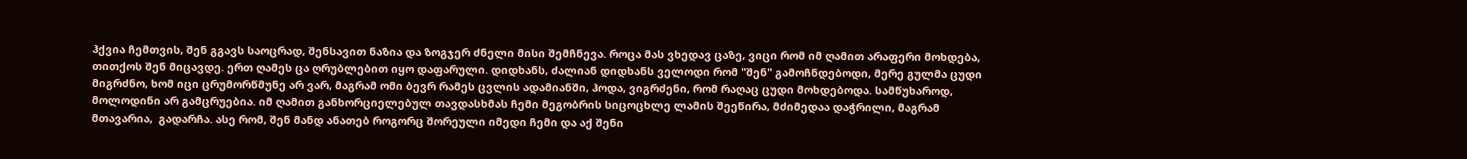ჰქვია ჩემთვის, შენ გგავს საოცრად, შენსავით ნაზია და ზოგჯერ ძნელი მისი შემჩნევა. როცა მას ვხედავ ცაზე, ვიცი რომ იმ ღამით არაფერი მოხდება, თითქოს შენ მიცავდე. ერთ ღამეს ცა ღრუბლებით იყო დაფარული. დიდხანს, ძალიან დიდხანს ველოდი რომ "შენ" გამოჩნდებოდი, მერე გულმა ცუდი მიგრძნო, ხომ იცი ცრუმორწმუნე არ ვარ, მაგრამ ომი ბევრ რამეს ცვლის ადამიანში, ჰოდა, ვიგრძენი, რომ რაღაც ცუდი მოხდებოდა. სამწუხაროდ, მოლოდინი არ გამცრუებია. იმ ღამით განხორციელებულ თავდასხმას ჩემი მეგობრის სიცოცხლე ლამის შეეწირა, მძიმედაა დაჭრილი, მაგრამ მთავარია,  გადარჩა. ასე რომ, შენ მანდ ანათებ როგორც შორეული იმედი ჩემი და აქ შენი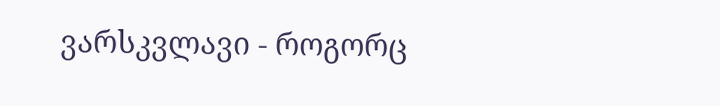ვარსკვლავი - როგორც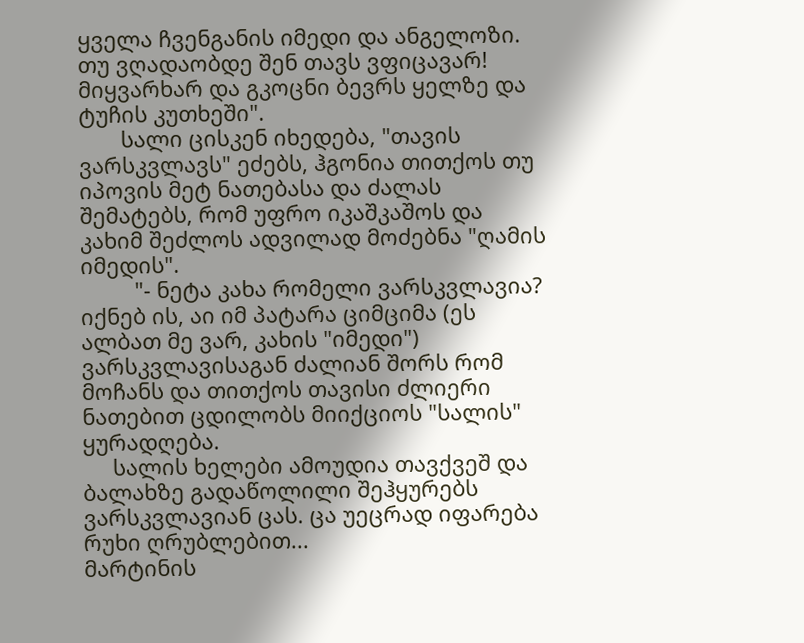ყველა ჩვენგანის იმედი და ანგელოზი. თუ ვღადაობდე შენ თავს ვფიცავარ! მიყვარხარ და გკოცნი ბევრს ყელზე და ტუჩის კუთხეში".
       სალი ცისკენ იხედება, "თავის ვარსკვლავს" ეძებს, ჰგონია თითქოს თუ იპოვის მეტ ნათებასა და ძალას შემატებს, რომ უფრო იკაშკაშოს და კახიმ შეძლოს ადვილად მოძებნა "ღამის იმედის".
         "- ნეტა კახა რომელი ვარსკვლავია? იქნებ ის, აი იმ პატარა ციმციმა (ეს ალბათ მე ვარ, კახის "იმედი") ვარსკვლავისაგან ძალიან შორს რომ მოჩანს და თითქოს თავისი ძლიერი ნათებით ცდილობს მიიქციოს "სალის" ყურადღება.
     სალის ხელები ამოუდია თავქვეშ და ბალახზე გადაწოლილი შეჰყურებს ვარსკვლავიან ცას. ცა უეცრად იფარება რუხი ღრუბლებით...
მარტინის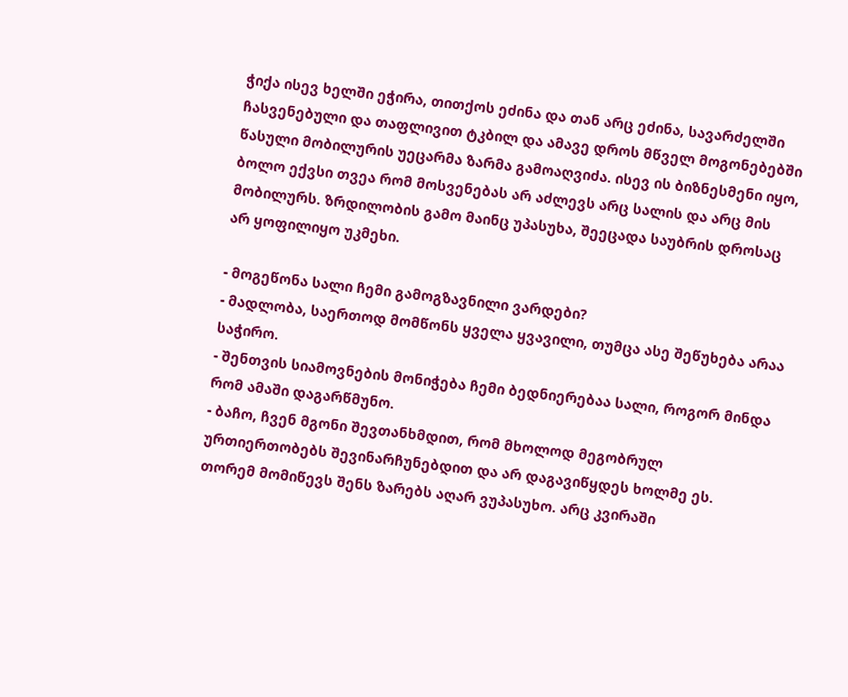ჭიქა ისევ ხელში ეჭირა, თითქოს ეძინა და თან არც ეძინა, სავარძელში ჩასვენებული და თაფლივით ტკბილ და ამავე დროს მწველ მოგონებებში წასული მობილურის უეცარმა ზარმა გამოაღვიძა. ისევ ის ბიზნესმენი იყო, ბოლო ექვსი თვეა რომ მოსვენებას არ აძლევს არც სალის და არც მის მობილურს. ზრდილობის გამო მაინც უპასუხა, შეეცადა საუბრის დროსაც არ ყოფილიყო უკმეხი.

- მოგეწონა სალი ჩემი გამოგზავნილი ვარდები?
- მადლობა, საერთოდ მომწონს ყველა ყვავილი, თუმცა ასე შეწუხება არაა საჭირო.
- შენთვის სიამოვნების მონიჭება ჩემი ბედნიერებაა სალი, როგორ მინდა რომ ამაში დაგარწმუნო.
- ბაჩო, ჩვენ მგონი შევთანხმდით, რომ მხოლოდ მეგობრულ ურთიერთობებს შევინარჩუნებდით და არ დაგავიწყდეს ხოლმე ეს. თორემ მომიწევს შენს ზარებს აღარ ვუპასუხო. არც კვირაში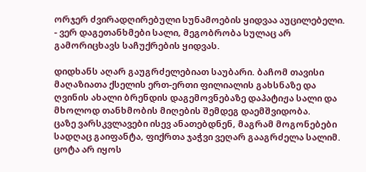ორჯერ ძვირადღირებული სუნამოების ყიდვაა აუცილებელი.
- ვერ დაგეთანხმები სალი, მეგობრობა სულაც არ გამორიცხავს საჩუქრების ყიდვას.

დიდხანს აღარ გაუგრძელებიათ საუბარი. ბაჩომ თავისი მაღაზიათა ქსელის ერთ-ერთი ფილიალის გახსნაზე და ღვინის ახალი ბრენდის დაგემოვნებაზე დაპატიჟა სალი და მხოლოდ თანხმობის მიღების შემდეგ დაემშვიდობა.
ცაზე ვარსკვლავები ისევ ანათებდნენ, მაგრამ მოგონებები სადღაც გაიფანტა, ფიქრთა ჯაჭვი ვეღარ გააგრძელა სალიმ. ცოტა არ იყოს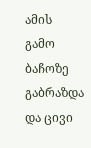ამის გამო ბაჩოზე გაბრაზდა და ცივი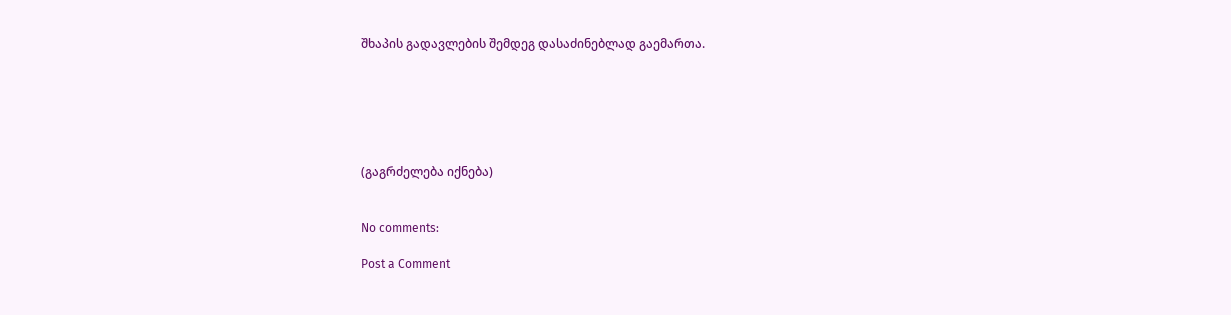შხაპის გადავლების შემდეგ დასაძინებლად გაემართა.






(გაგრძელება იქნება)


No comments:

Post a Comment